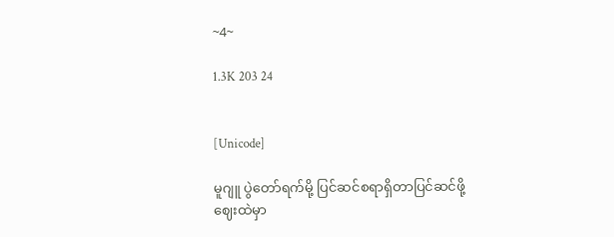~4~

1.3K 203 24


[Unicode]

မူဂျူ ပွဲတော်ရက်မို့ ပြင်ဆင်စရာရှိတာပြင်ဆင်ဖို့
ဈေးထဲမှာ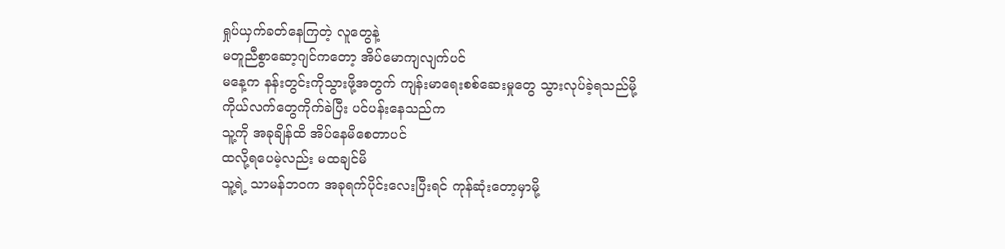ရှုပ်ယှက်ခတ်နေကြတဲ့ လူတွေနဲ့
မတူညီစွာဆော့ဂျင်ကတော့ အိပ်မောကျလျက်ပင်
မနေ့က နန်းတွင်းကိုသွားဖို့အတွက် ကျန်းမာရေးစစ်ဆေးမှုတွေ သွားလုပ်ခဲ့ရသည်မို့
ကိုယ်လက်တွေကိုက်ခဲပြီး ပင်ပန်းနေသည်က
သူ့ကို အခုချိန်ထိ အိပ်နေမိစေတာပင်
ထလို့ရပေမဲ့လည်း မထချင်မိ
သူ့ရဲ့ သာမန်ဘဝက အခုရက်ပိုင်းလေးပြီးရင် ကုန်ဆုံးတော့မှာမို့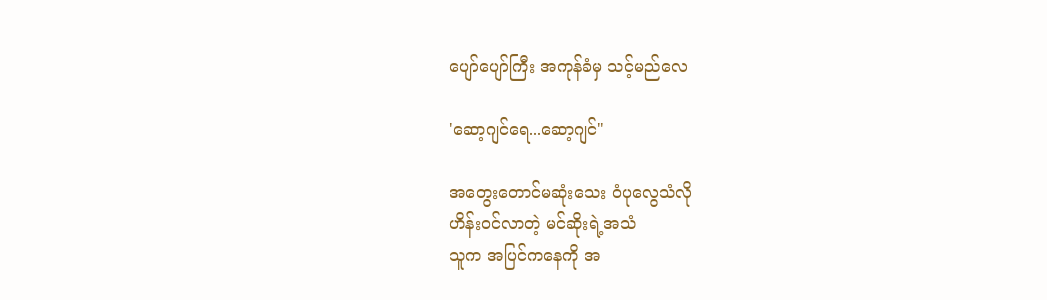ပျော်ပျော်ကြီး အကုန်ခံမှ သင့်မည်လေ

'ဆော့ဂျင်ရေ...ဆော့ဂျင်"

အတွေးတောင်မဆုံးသေး ဝံပုလွေသံလို
ဟိန်းဝင်လာတဲ့ မင်ဆိုးရဲ့အသံ
သူက အပြင်ကနေကို အ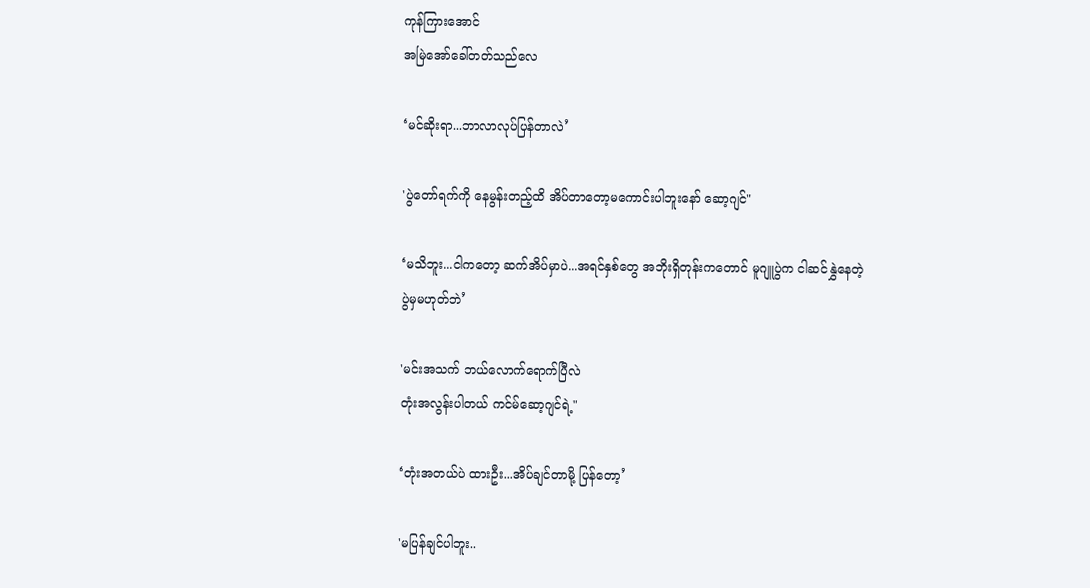ကုန်ကြားအောင်
အမြဲအော်ခေါ်တတ်သည်လေ

‘မင်ဆိုးရာ...ဘာလာလုပ်ပြန်တာလဲ’

'ပွဲတော်ရက်ကို နေမွန်းတည့်ထိ အိပ်တာတော့မကောင်းပါဘူးနော် ဆော့ဂျင်"

‘မသိဘူး...ငါကတော့ ဆက်အိပ်မှာပဲ...အရင်နှစ်တွေ အဘိုးရှိတုန်းကတောင် မူဂျူပွဲက ငါဆင်နွှဲနေတဲ့ ပွဲမှမဟုတ်ဘဲ’

'မင်းအသက် ဘယ်လောက်ရောက်ပြီလဲ
တုံးအလွန်းပါတယ် ကင်မ်ဆော့ဂျင်ရဲ့"

‘တုံးအတယ်ပဲ ထားဦး...အိပ်ချင်တာမို့ ပြန်တော့’

'မပြန်ချင်ပါဘူး..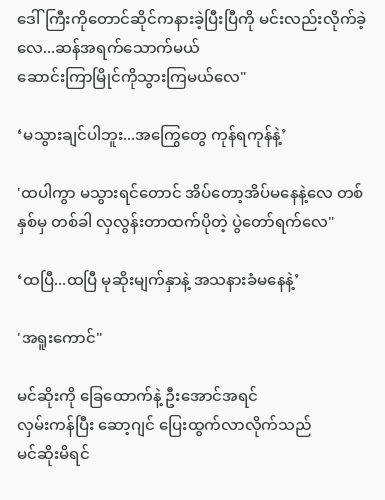ဒေါ်ကြီးကိုတောင်ဆိုင်ကနားခဲ့ပြီးပြီကို မင်းလည်းလိုက်ခဲ့လေ...ဆန်အရက်သောက်မယ်
ဆောင်းကြာမြိုင်ကိုသွားကြမယ်လေ"

‘မသွားချင်ပါဘူး...အကြွေတွေ ကုန်ရကုန်နဲ့’

'ထပါကွာ မသွားရင်တောင် အိပ်တော့အိပ်မနေနဲ့လေ တစ်နှစ်မှ တစ်ခါ လှလွန်းတာထက်ပိုတဲ့ ပွဲတော်ရက်လေ"

‘ထပြီ...ထပြီ မုဆိုးမျက်နှာနဲ့ အသနားခံမနေနဲ့’

'အရူးကောင်"

မင်ဆိုးကို ခြေထောက်နဲ့ ဦးအောင်အရင်
လှမ်းကန်ပြီး ဆော့ဂျင် ပြေးထွက်လာလိုက်သည်
မင်ဆိုးမိရင်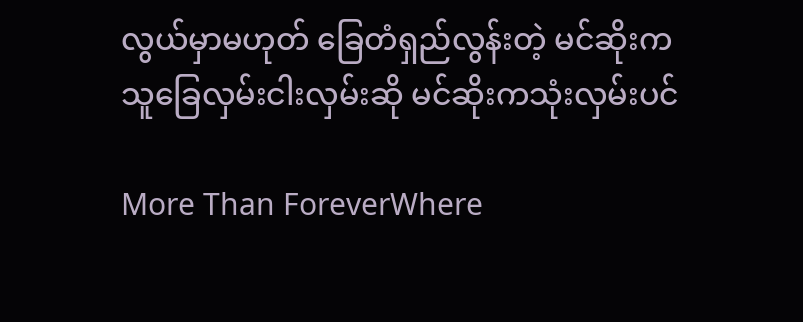လွယ်မှာမဟုတ် ခြေတံရှည်လွန်းတဲ့ မင်ဆိုးက သူခြေလှမ်းငါးလှမ်းဆို မင်ဆိုးကသုံးလှမ်းပင်

More Than ForeverWhere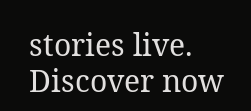stories live. Discover now